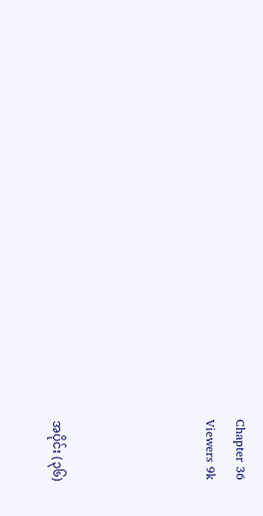Chapter 36
Viewers 9k




အပိုင်း (၃၆)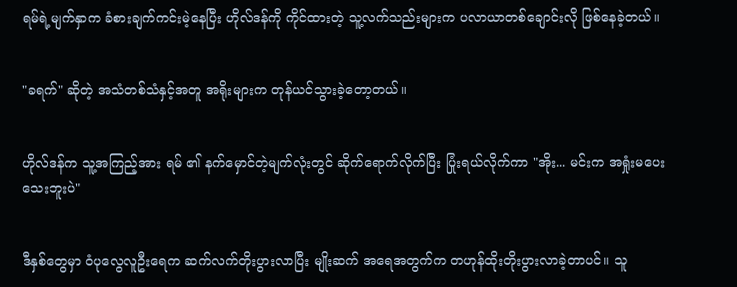ရမ်ရဲ့မျက်နှာက ခံစားချက်ကင်းမဲ့နေပြီး ဟိုလ်ဒန်ကို ကိုင်ထားတဲ့ သူ့လက်သည်းများက ပလာယာတစ်ချောင်းလို ဖြစ်နေခဲ့တယ်။


"ခရက်" ဆိုတဲ့ အသံတစ်သံနှင့်အတူ အရိုးများက တုန်ယင်သွားခဲ့တော့တယ်။


ဟိုလ်ဒန်က သူ့အကြည့်အား ရမ် ၏ နက်မှောင်တဲ့မျက်လုံးတွင် ဆိုက်ရောက်လိုက်ပြီး ပြုံးရယ်လိုက်ကာ "အိုး... မင်းက အရှုံးမပေးသေးဘူးပဲ"


ဒီနှစ်တွေမှာ ဝံပုလွေလူဦးရေက ဆက်လက်တိုးပွားလာပြီး မျိုးဆက် အရေအတွက်က တဟုန်ထိုးတိုးပွားလာခဲ့တာပင်။ သူ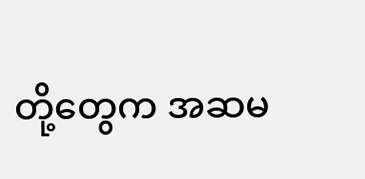တို့တွေက အဆမ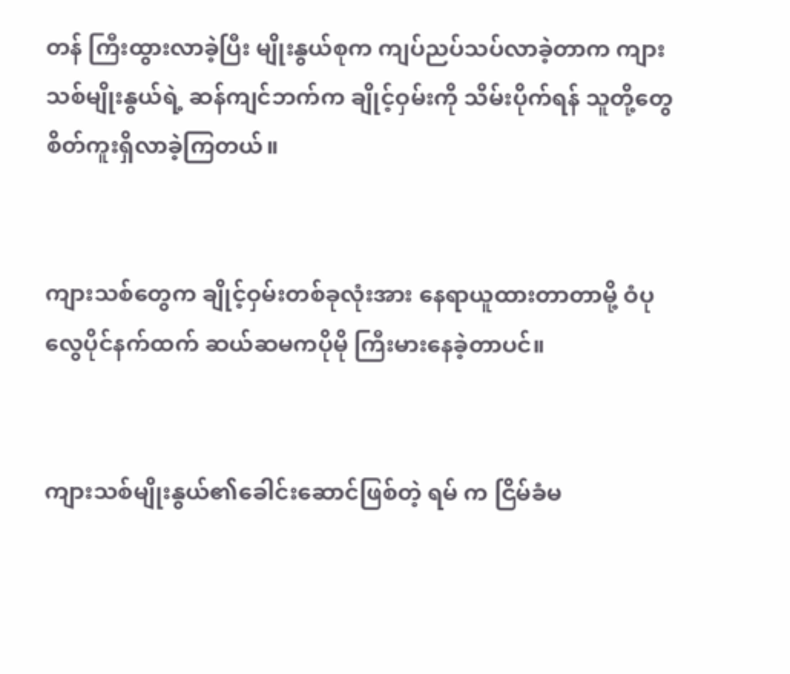တန် ကြီးထွားလာခဲ့ပြီး မျိုးနွယ်စုက ကျပ်ညပ်သပ်လာခဲ့တာက ကျားသစ်မျိုးနွယ်ရဲ့ ဆန်ကျင်ဘက်က ချိုင့်ဝှမ်းကို သိမ်းပိုက်ရန် သူတို့တွေ စိတ်ကူးရှိလာခဲ့ကြတယ်။


ကျားသစ်တွေက ချိုင့်ဝှမ်းတစ်ခုလုံးအား နေရာယူထားတာတာမို့ ဝံပုလွေပိုင်နက်ထက် ဆယ်ဆမကပိုမို ကြီးမားနေခဲ့တာပင်။


ကျားသစ်မျိုးနွယ်၏ခေါင်းဆောင်ဖြစ်တဲ့ ရမ် က ငြိမ်ခံမ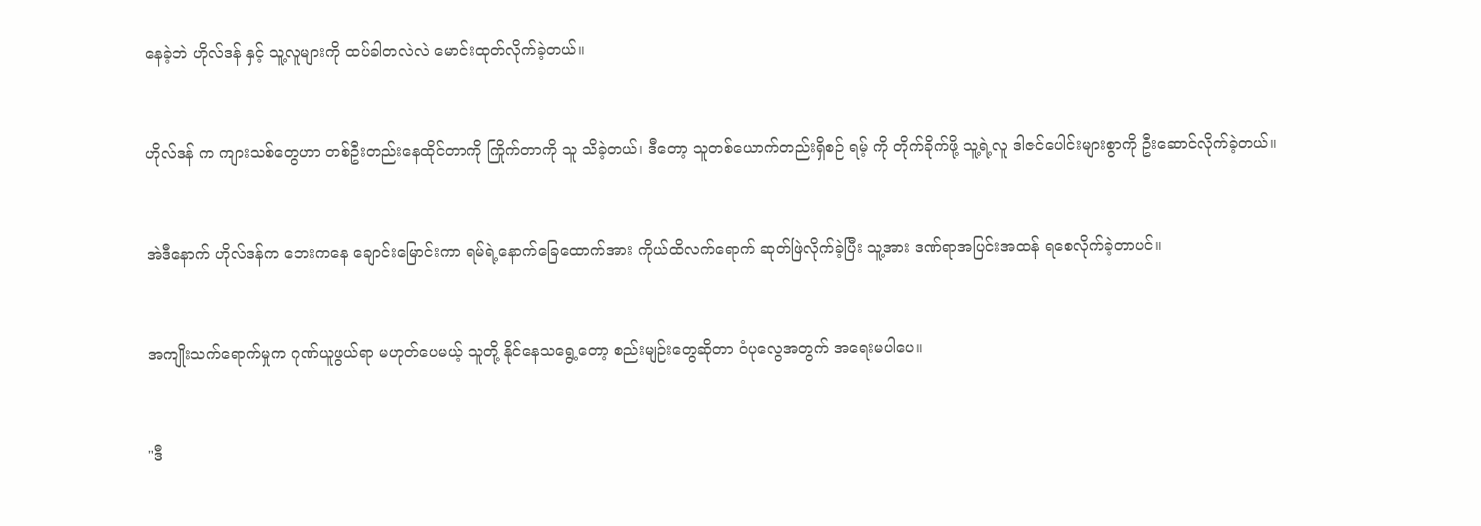နေခဲ့ဘဲ ဟိုလ်ဒန် နှင့် သူ့လူများကို ထပ်ခါတလဲလဲ မောင်းထုတ်လိုက်ခဲ့တယ်။


ဟိုလ်ဒန် က ကျားသစ်တွေဟာ တစ်ဦးတည်းနေထိုင်တာကို ကြိုက်တာကို သူ သိခဲ့တယ်၊ ဒီတော့ သူတစ်ယောက်တည်းရှိစဉ် ရမ့် ကို တိုက်ခိုက်ဖို့ သူ့ရဲ့လူ ဒါဇင်ပေါင်းများစွာကို ဦးဆောင်လိုက်ခဲ့တယ်။


အဲဒီနောက် ဟိုလ်ဒန်က ဘေးကနေ ချောင်းမြောင်းကာ ရမ်ရဲ့နောက်ခြေထောက်အား ကိုယ်ထိလက်ရောက် ဆုတ်ဖြဲလိုက်ခဲ့ပြီး သူ့အား ဒဏ်ရာအပြင်းအထန် ရစေလိုက်ခဲ့တာပင်။


အကျိုးသက်ရောက်မှုက ဂုဏ်ယူဖွယ်ရာ မဟုတ်ပေမယ့် သူတို့ နိုင်နေသရွေ့တော့ စည်းမျဉ်းတွေဆိုတာ ဝံပုလွေအတွက် အရေးမပါပေ။


"ဒီ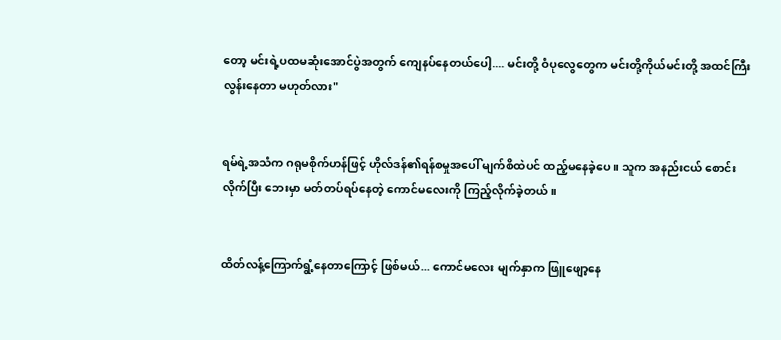တော့ မင်းရဲ့ပထမဆုံးအောင်ပွဲအတွက် ကျေနပ်နေတယ်ပေါ့.... မင်းတို့ ဝံပုလွေတွေက မင်းတို့ကိုယ်မင်းတို့ အထင်ကြီးလွန်းနေတာ မဟုတ်လား"


ရမ်ရဲ့အသံက ဂရုမစိုက်ဟန်ဖြင့် ဟိုလ်ဒန်၏ရန်စမှုအပေါ် မျက်စိထဲပင် ထည့်မနေခဲ့ပေ ။ သူက အနည်းငယ် စောင်းလိုက်ပြီး ဘေးမှာ မတ်တပ်ရပ်နေတဲ့ ကောင်မလေးကို ကြည့်လိုက်ခဲ့တယ်။


ထိတ်လန့်ကြောက်ရွံ့နေတာကြောင့် ဖြစ်မယ်... ကောင်မလေး မျက်နှာက ဖြူဖျော့နေ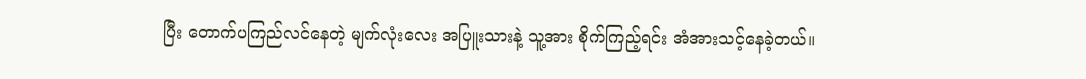ပြီး တောက်ပကြည်လင်နေတဲ့ မျက်လုံးလေး အပြူးသားနဲ့ သူ့အား စိုက်ကြည့်ရင်း အံအားသင့်နေခဲ့တယ်။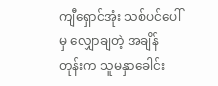ကျီရှောင်အုံး သစ်ပင်ပေါ်မှ လျှောချတဲ့ အချိန်တုန်းက သူမနှာခေါင်း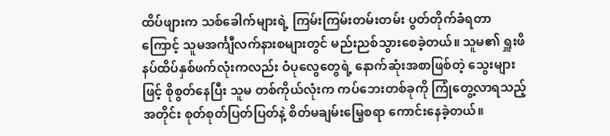ထိပ်ဖျားက သစ်ခေါက်များရဲ့ ကြမ်းကြမ်းတမ်းတမ်း ပွတ်တိုက်ခံရတာကြောင့် သူမအင်္ကျီလက်နားစများတွင် မည်းညစ်သွားစေခဲ့တယ်။ သူမ၏ ရှူးဖိနပ်ထိပ်နှစ်ဖက်လုံးကလည်း ဝံပုလွေတွေရဲ့ နောက်ဆုံးအစာဖြစ်တဲ့ သွေးများဖြင့် စိုစွတ်နေပြီး သူမ တစ်ကိုယ်လုံးက ကပ်ဘေးတစ်ခုကို ကြုံတွေ့လာရသည့်အတိုင်း စုတ်စုတ်ပြတ်ပြတ်နဲ့ စိတ်မချမ်းမြေ့စရာ ကောင်းနေခဲ့တယ်။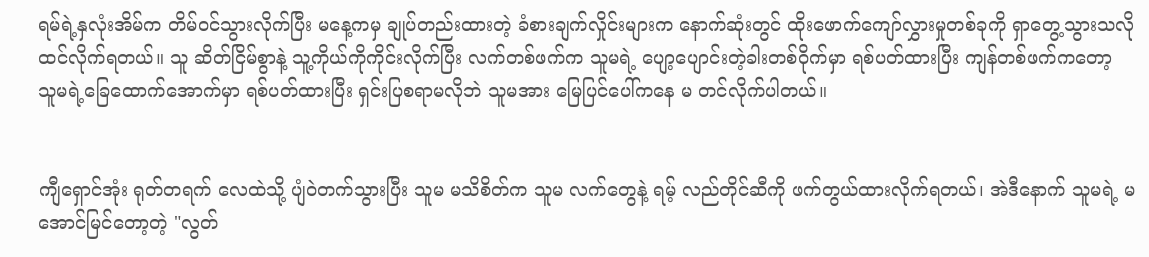ရမ်ရဲ့နှလုံးအိမ်က တိမ်ဝင်သွားလိုက်ပြီး မနေ့ကမှ ချုပ်တည်းထားတဲ့ ခံစားချက်လှိုင်းများက နောက်ဆုံးတွင် ထိုးဖောက်ကျော်လွှားမှုတစ်ခုကို ရှာတွေ့သွားသလို ထင်လိုက်ရတယ်။ သူ ဆိတ်ငြိမ်စွာနဲ့ သူ့ကိုယ်ကိုကိုင်းလိုက်ပြီး လက်တစ်ဖက်က သူမရဲ့ ပျော့ပျောင်းတဲ့ခါးတစ်ဝိုက်မှာ ရစ်ပတ်ထားပြီး ကျန်တစ်ဖက်ကတော့ သူမရဲ့ခြေထောက်အောက်မှာ ရစ်ပတ်ထားပြီး ရှင်းပြစရာမလိုဘဲ သူမအား မြေပြင်ပေါ်ကနေ မ တင်လိုက်ပါတယ်။


ကျီရှောင်အုံး ရုတ်တရက် လေထဲသို့ ပျံဝဲတက်သွားပြီး သူမ မသိစိတ်က သူမ လက်တွေနဲ့ ရမ့် လည်တိုင်ဆီကို ဖက်တွယ်ထားလိုက်ရတယ်၊ အဲဒီနောက် သူမရဲ့ မအောင်မြင်တော့တဲ့ "လွတ်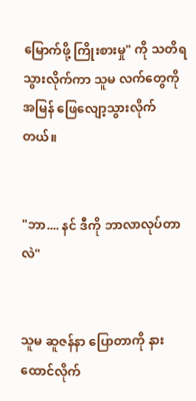မြောက်ဖို့ ကြိုးစားမှု" ကို သတိရသွားလိုက်ကာ သူမ လက်တွေကို အမြန် ဖြေလျော့သွားလိုက်တယ်။


"ဘာ.... နင် ဒီကို ဘာလာလုပ်တာလဲ"


သူမ ဆူဇန်နာ ပြောတာကို နားထောင်လိုက်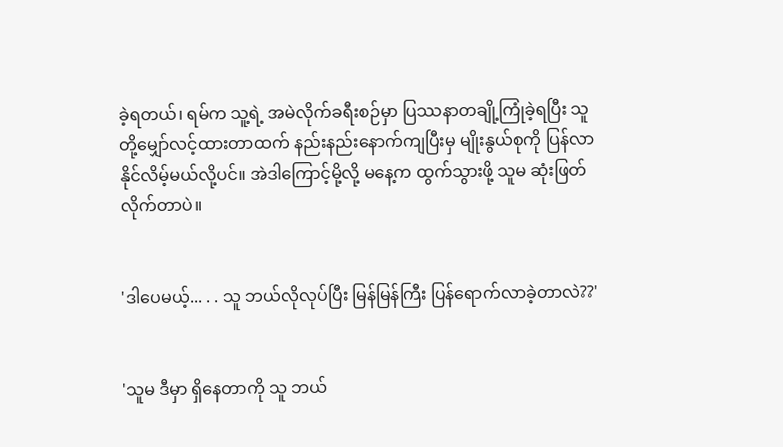ခဲ့ရတယ်၊ ရမ်က သူ့ရဲ့ အမဲလိုက်ခရီးစဉ်မှာ ပြဿနာတချို့ကြုံခဲ့ရပြီး သူတို့မျှော်လင့်ထားတာထက် နည်းနည်းနောက်ကျပြီးမှ မျိုးနွယ်စုကို ပြန်လာနိုင်လိမ့်မယ်လို့ပင်။ အဲဒါကြောင့်မို့လို့ မနေ့က ထွက်သွားဖို့ သူမ ဆုံးဖြတ်လိုက်တာပဲ။


'ဒါပေမယ့်... . . သူ ဘယ်လိုလုပ်ပြီး မြန်မြန်ကြီး ပြန်ရောက်လာခဲ့တာလဲ??'


'သူမ ဒီမှာ ရှိနေတာကို သူ ဘယ်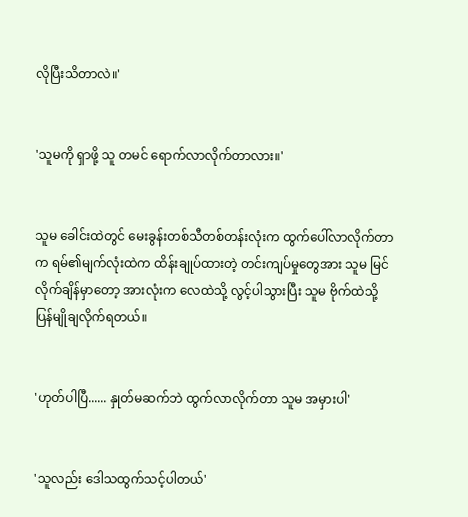လိုပြီးသိတာလဲ။'


'သူမကို ရှာဖို့ သူ တမင် ရောက်လာလိုက်တာလား။'


သူမ ခေါင်းထဲတွင် မေးခွန်းတစ်သီတစ်တန်းလုံးက ထွက်ပေါ်လာလိုက်တာက ရမ်၏မျက်လုံးထဲက ထိန်းချုပ်ထားတဲ့ တင်းကျပ်မှုတွေအား သူမ မြင်လိုက်ချိန်မှာတော့ အားလုံးက လေထဲသို့ လွင့်ပါသွားပြီး သူမ ဗိုက်ထဲသို့ ပြန်မျိုချလိုက်ရတယ်။


'ဟုတ်ပါပြီ...... နှုတ်မဆက်ဘဲ ထွက်လာလိုက်တာ သူမ အမှားပါ'


'သူလည်း ဒေါသထွက်သင့်ပါတယ်'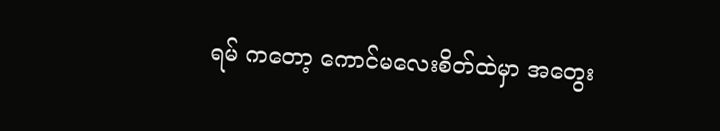ရမ် ကတော့ ကောင်မလေးစိတ်ထဲမှာ အတွေး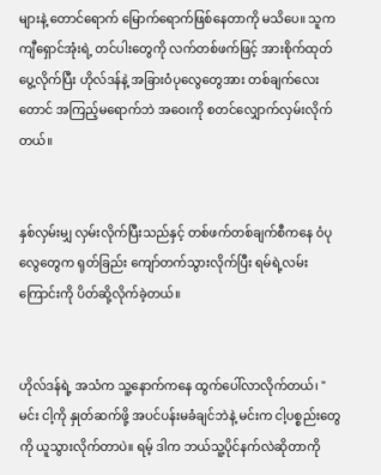များနဲ့ တောင်ရောက် မြောက်ရောက်ဖြစ်နေတာကို မသိပေ။ သူက ကျီရှောင်အုံးရဲ့ တင်ပါးတွေကို လက်တစ်ဖက်ဖြင့် အားစိုက်ထုတ်ပွေ့လိုက်ပြီး ဟိုလ်ဒန်နဲ့ အခြားဝံပုလွေတွေအား တစ်ချက်လေးတောင် အကြည့်မရောက်ဘဲ အဝေးကို စတင်လျှောက်လှမ်းလိုက်တယ်။


နှစ်လှမ်းမျှ လှမ်းလိုက်ပြီးသည်နှင့် တစ်ဖက်တစ်ချက်စီကနေ ဝံပုလွေတွေက ရုတ်ခြည်း ကျော်တက်သွားလိုက်ပြီး ရမ်ရဲ့လမ်းကြောင်းကို ပိတ်ဆို့လိုက်ခဲ့တယ်။


ဟိုလ်ဒန်ရဲ့ အသံက သူ့နောက်ကနေ ထွက်ပေါ်လာလိုက်တယ်၊ "မင်း ငါ့ကို နှုတ်ဆက်ဖို့ အပင်ပန်းမခံချင်ဘဲနဲ့ မင်းက ငါ့ပစ္စည်းတွေကို ယူသွားလိုက်တာပဲ။ ရမ့် ဒါက ဘယ်သူ့ပိုင်နက်လဲဆိုတာကို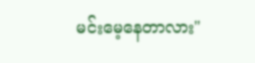မင်းမေ့နေတာလား"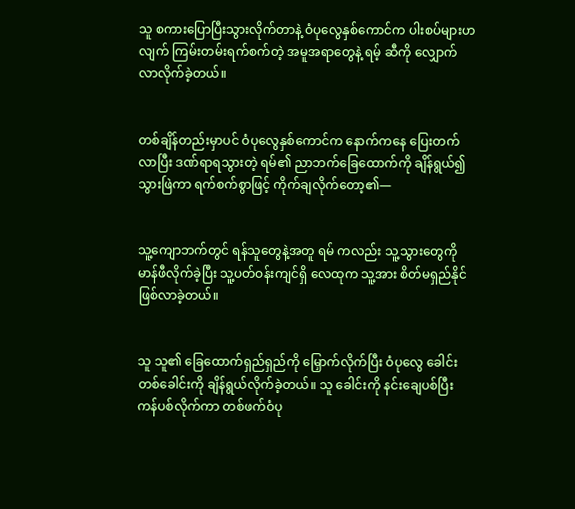သူ စကားပြောပြီးသွားလိုက်တာနဲ့ ဝံပုလွေနှစ်ကောင်က ပါးစပ်များဟလျက် ကြမ်းတမ်းရက်စက်တဲ့ အမူအရာတွေနဲ့ ရမ့် ဆီကို လျှောက်လာလိုက်ခဲ့တယ်။


တစ်ချိန်တည်းမှာပင် ဝံပုလွေနှစ်ကောင်က နောက်ကနေ ပြေးတက်လာပြီး ဒဏ်ရာရသွားတဲ့ ရမ်၏ ညာဘက်ခြေထောက်ကို ချိန်ရွယ်၍ သွားဖြဲကာ ရက်စက်စွာဖြင့် ကိုက်ချလိုက်တော့၏—


သူ့ကျောဘက်တွင် ရန်သူတွေနဲ့အတူ ရမ် ကလည်း သူ့သွားတွေကို မာန်ဖီလိုက်ခဲ့ပြီး သူ့ပတ်ဝန်းကျင်ရှိ လေထုက သူ့အား စိတ်မရှည်နိုင်ဖြစ်လာခဲ့တယ်။


သူ သူ၏ ခြေထောက်ရှည်ရှည်ကို မြှောက်လိုက်ပြီး ဝံပုလွေ ခေါင်းတစ်ခေါင်းကို ချိန်ရွယ်လိုက်ခဲ့တယ်။ သူ ခေါင်းကို နင်းချေပစ်ပြီး ကန်ပစ်လိုက်ကာ တစ်ဖက်ဝံပု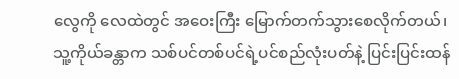လွေကို လေထဲတွင် အဝေးကြီး မြောက်တက်သွားစေလိုက်တယ်၊ သူ့ကိုယ်ခန္တာက သစ်ပင်တစ်ပင်ရဲ့ပင်စည်လုံးပတ်နဲ့ ပြင်းပြင်းထန်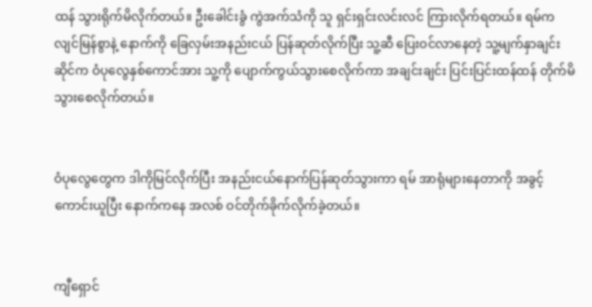ထန် သွားရိုက်မိလိုက်တယ်။ ဦးခေါင်းခွံ ကွဲအက်သံကို သူ ရှင်းရှင်းလင်းလင် ကြားလိုက်ရတယ်။ ရမ်က လျင်မြန်စွာနဲ့ နောက်ကို ခြေလှမ်းအနည်းငယ် ပြန်ဆုတ်လိုက်ပြီး သူ့ဆီ ပြေးဝင်လာနေတဲ့ သူ့မျက်နှာချင်းဆိုင်က ဝံပုလွေနှစ်ကောင်အား သူ့ကို ပျောက်ကွယ်သွားစေလိုက်ကာ အချင်းချင်း ပြင်းပြင်းထန်ထန် တိုက်မိသွားစေလိုက်တယ်။


ဝံပုလွေတွေက ဒါကိုမြင်လိုက်ပြီး အနည်းငယ်နောက်ပြန်ဆုတ်သွားကာ ရမ် အာရုံများနေတာကို အခွင့်ကောင်းယူပြီး နောက်ကနေ အလစ် ဝင်တိုက်ခိုက်လိုက်ခဲ့တယ်။


ကျီရှောင်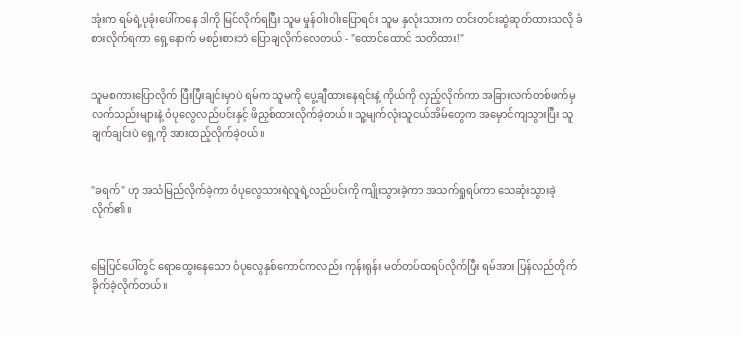အုံးက ရမ်ရဲ့ပုခုံးပေါ်ကနေ ဒါကို မြင်လိုက်ရပြီး သူမ မှုန်ဝါးဝါးပြောရင်း သူမ နှလုံးသားက တင်းတင်းဆွဲဆုတ်ထားသလို ခံစားလိုက်ရကာ ရှေ့နောက် မစဉ်းစားဘဲ ပြောချလိုက်လေတယ် - "ထောင်ထောင် သတိထား!"


သူမစကားပြောလိုက် ပြီးပြီးချင်းမှာပဲ ရမ်က သူမကို ပွေ့ချီထား‌နေရင်းနဲ့ ကိုယ်ကို လှည့်လိုက်ကာ အခြားလက်တစ်ဖက်မှ လက်သည်းများနဲ့ ဝံပုလွေလည်ပင်းနှင့် ဖိညှစ်ထားလိုက်ခဲ့တယ်။ သူ့မျက်လုံးသူငယ်အိမ်တွေက အမှောင်ကျသွားပြီး သူ ချက်ချင်းပဲ ရှေ့ကို အားထည့်လိုက်ခဲ့ဝယ်။


"ခရက်" ဟု အသံမြည်လိုက်ခဲ့ကာ ဝံပုလွေသားရဲလူရဲ့လည်ပင်းကို ကျိုးသွားခဲ့ကာ အသက်ရှုရပ်ကာ သေဆုံးသွားခဲ့လိုက်၏။


မြေပြင်ပေါ်တွင် ရောထွေးနေသော ဝံပုလွေနှစ်ကောင်ကလည်း ကုန်းရုန်း မတ်တပ်ထရပ်လိုက်ပြီး ရမ်အား ပြန်လည်တိုက်ခိုက်ခဲ့လိုက်တယ်။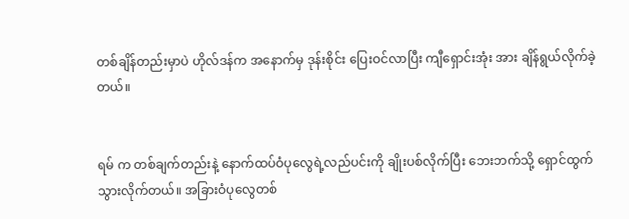တစ်ချိန်တည်းမှာပဲ ဟိုလ်ဒန်က အနောက်မှ ဒုန်းစိုင်း ပြေးဝင်လာပြီး ကျီရှောင်းအုံး အား ချိန်ရွယ်လိုက်ခဲ့တယ်။


ရမ် က တစ်ချက်တည်းနဲ့ နောက်ထပ်ဝံပုလွေရဲ့လည်ပင်းကို ချိုးပစ်လိုက်ပြီး ဘေးဘက်သို့ ရှောင်ထွက်သွားလိုက်တယ်။ အခြားဝံပုလွေတစ်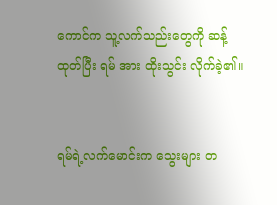ကောင်က သူ့လက်သည်းတွေကို ဆန့်ထုတ်ပြီး ရမ် အား ထိုးသွင်း လိုက်ခဲ့၏။


ရမ်ရဲ့လက်မောင်းက သွေးများ တ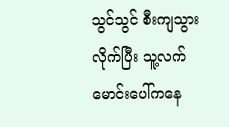သွင်သွင် စီးကျသွားလိုက်ပြီး သူ့လက်မောင်းပေါ်ကနေ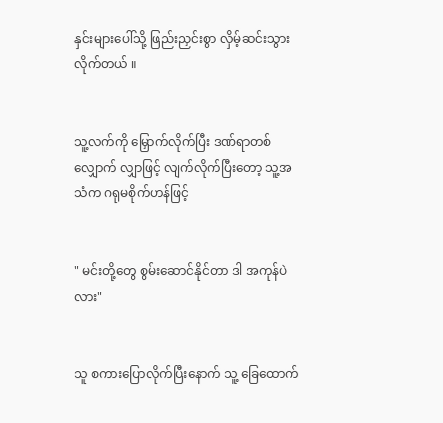နှင်းများပေါ်သို့ ဖြည်းညှင်းစွာ လှိမ့်ဆင်းသွားလိုက်တယ် ။


သူ့လက်ကို မြှောက်လိုက်ပြီး ဒဏ်ရာတစ်လျှောက် လျှာဖြင့် လျက်လိုက်ပြီးတော့ သူ့အသံက ဂရုမစိုက်ဟန်ဖြင့်


" မင်းတို့တွေ စွမ်း‌ဆောင်နိုင်တာ ဒါ အကုန်ပဲလား"


သူ စကားပြောလိုက်ပြီးနောက် သူ့ ခြေထောက်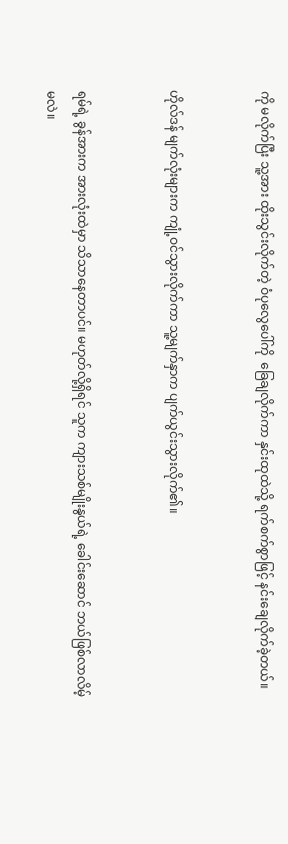ကို မလိုက်ပြီး သူ့အား ထိုးသွင်းလိုက်တဲ့ ဝံပုလွေပေါ်ကို ‌ ခြေချလိုက်ကာ နှင်းထုထဲသို့ ရက်စက်စွာဖြင့် နင်း‌ချေလိုက်ခဲ့တယ်။


ဟိုလ်ဒန် မျက်လုံးများက ကျုံ့ဝင်သွားလိုက်ကာ သူ့မျက်နှာက ပျက်ယွင်းသွားလိုက်၏။


ရမ်ရဲ့ ခွန်အားက အားလုံးထဲမှာ သိသာနေတာပင်။ မဟုတ်လို့ရှိရင် သူက ကျားသစ်မျိုးနွယ်ရဲ့ ခေါင်းဆောင် ဘယ်ဖြစ်လာလိမ့်မလဲ။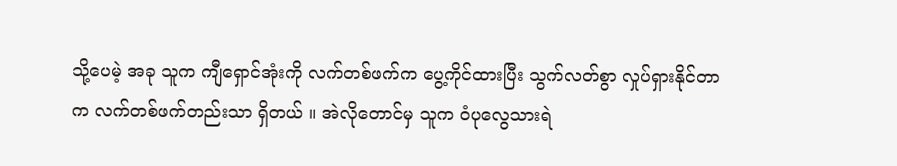သို့ပေမဲ့ အခု သူက ကျီရှောင်အုံးကို လက်တစ်ဖက်က ပွေ့ကိုင်ထားပြီး သွက်လတ်စွာ လှုပ်ရှားနိုင်တာက လက်တစ်ဖက်တည်းသာ ရှိတယ် ။ အဲလိုတောင်မှ သူက ဝံပုလွေသားရဲ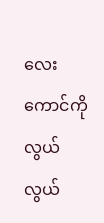လေးကောင်ကို လွယ်လွယ်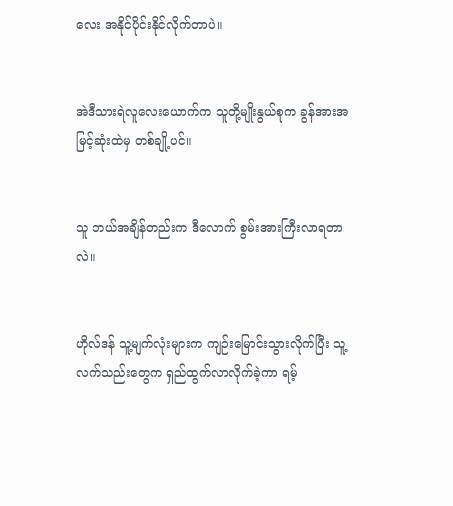လေး အနိုင်ပိုင်းနိုင်လိုက်တာပဲ။


အဲဒီသားရဲလူလေးယောက်က သူတို့မျိုးနွယ်စုက ခွန်အားအမြင့်ဆုံးထဲမှ တစ်ချို့ပင်။


သူ ဘယ်အချိန်တည်းက ဒီလောက် စွမ်းအားကြီးလာရတာလဲ။


ဟိုလ်ဒန် သူ့မျက်လုံးများက ကျဉ်းမြောင်းသွားလိုက်ပြီး သူ့လက်သည်းတွေက ရှည်ထွက်လာလိုက်ခဲ့ကာ ရမ့်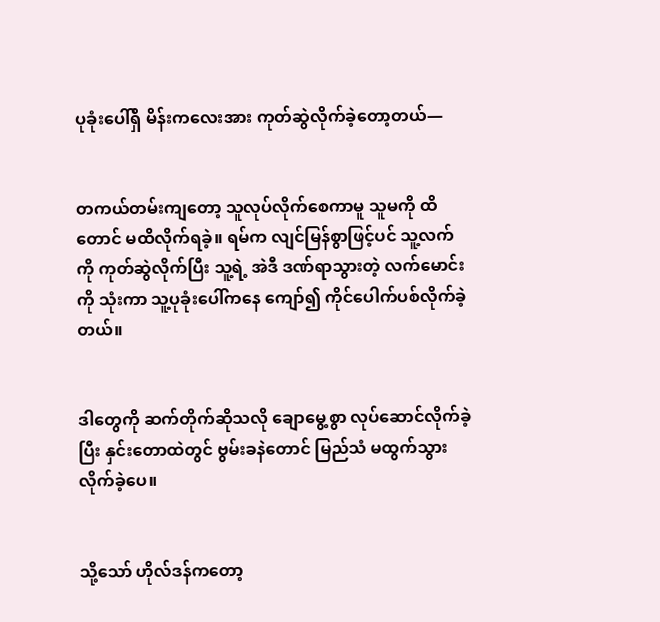ပုခုံးပေါ်ရှိ မိန်းကလေးအား ကုတ်ဆွဲလိုက်ခဲ့တော့တယ်—


တကယ်တမ်းကျတော့ သူလုပ်လိုက်စေကာမူ သူမကို ထိတောင် မထိလိုက်ရခဲ့။ ရမ်က လျင်မြန်စွာဖြင့်ပင် သူ့လက်ကို ကုတ်ဆွဲလိုက်ပြီး သူ့ရဲ့ အဲဒီ ဒဏ်ရာသွားတဲ့ လက်မောင်းကို သုံးကာ သူ့ပုခုံးပေါ်ကနေ ကျော်၍ ကိုင်ပေါက်ပစ်လိုက်ခဲ့တယ်။


ဒါတွေကို ဆက်တိုက်ဆိုသလို ချောမွေ့စွာ လုပ်ဆောင်လိုက်ခဲ့ပြီး နှင်းတောထဲတွင် ဗွမ်းခနဲတောင် မြည်သံ မထွက်သွားလိုက်ခဲ့ပေ။


သို့သော် ဟိုလ်ဒန်ကတော့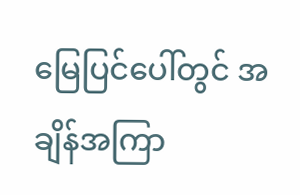မြေပြင်ပေါ်တွင် အချိန်အကြာ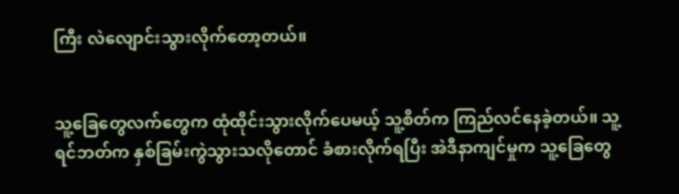ကြီး လဲလျောင်းသွားလိုက်တော့တယ်။


သူ့ခြေတွေလက်တွေက ထုံထိုင်းသွားလိုက်ပေမယ့် သူ့စိတ်က ကြည်လင်နေခဲ့တယ်။ သူ့ရင်ဘတ်က နှစ်ခြမ်းကွဲသွားသလိုတောင် ခံစားလိုက်ရပြီး အဲဒီနာကျင်မှုက သူ့ခြေတွေ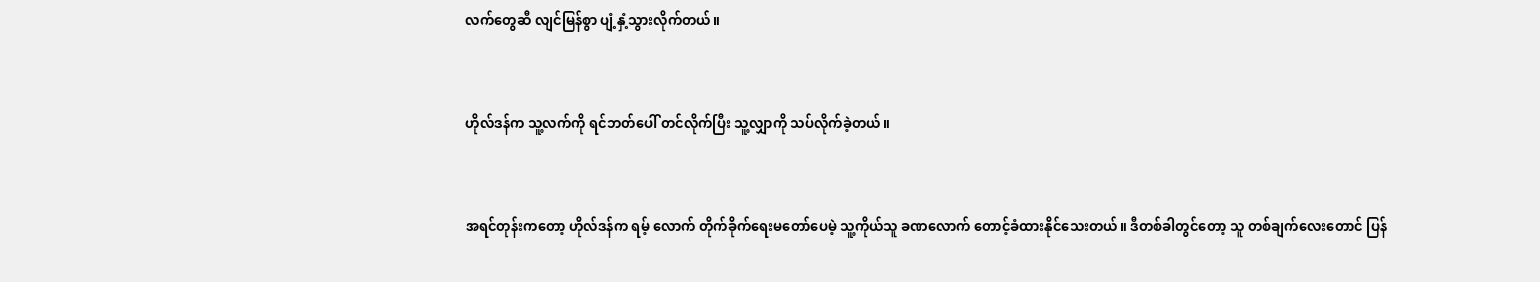လက်တွေဆီ လျင်မြန်စွာ ပျံ့နှံ့သွားလိုက်တယ်။


ဟိုလ်ဒန်က သူ့လက်ကို ရင်ဘတ်ပေါ် တင်လိုက်ပြီး သူ့လျှာကို သပ်လိုက်ခဲ့တယ်။


အရင်တုန်းကတော့ ဟိုလ်ဒန်က ရမ့် လောက် တိုက်ခိုက်ရေးမတော်ပေမဲ့ သူ့ကိုယ်သူ ခဏလောက် တောင့်ခံထားနိုင်သေးတယ်။ ဒီတစ်ခါတွင်တော့ သူ တစ်ချက်လေးတောင် ပြန်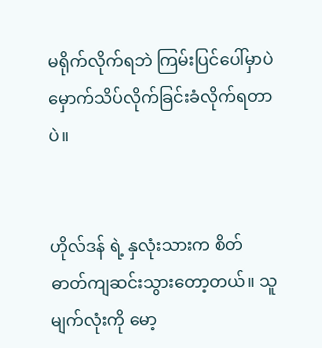မရိုက်လိုက်ရဘဲ ကြမ်းပြင်ပေါ်မှာပဲ မှောက်သိပ်လိုက်ခြင်းခံလိုက်ရတာပဲ။


ဟိုလ်ဒန် ရဲ့ နှလုံးသားက စိတ်ဓာတ်ကျဆင်းသွားတော့တယ်။ သူ မျက်လုံးကို မော့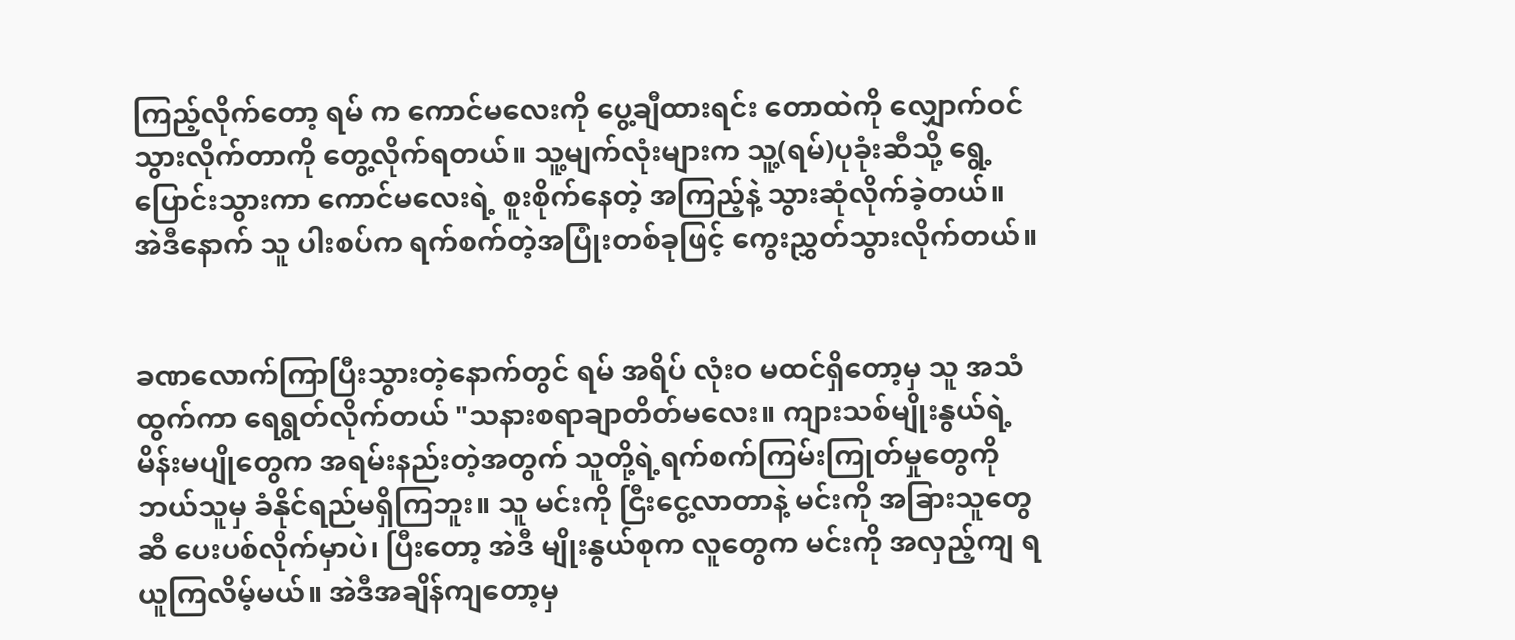ကြည့်လိုက်တော့ ရမ် က ကောင်မလေးကို ပွေ့ချီထားရင်း တောထဲကို လျှောက်ဝင်သွားလိုက်တာကို တွေ့လိုက်ရတယ်။ သူ့မျက်လုံးများက သူ့(ရမ်)ပုခုံးဆီသို့ ရွေ့ပြောင်းသွားကာ ကောင်မလေးရဲ့ စူးစိုက်နေတဲ့ အကြည့်နဲ့ သွားဆုံလိုက်ခဲ့တယ်။ အဲဒီနောက် သူ ပါးစပ်က ရက်စက်တဲ့အပြုံးတစ်ခုဖြင့် ကွေးညွှတ်သွားလိုက်တယ်။


ခဏလောက်ကြာပြီးသွားတဲ့နောက်တွင် ရမ် အရိပ် လုံးဝ မထင်ရှိတော့မှ သူ အသံထွက်ကာ ရေရွတ်လိုက်တယ် "သနားစရာချာတိတ်မလေး။ ကျားသစ်မျိုးနွယ်ရဲ့မိန်းမပျိုတွေက အရမ်းနည်းတဲ့အတွက် သူတို့ရဲ့ရက်စက်ကြမ်းကြုတ်မှုတွေကို ဘယ်သူမှ ခံနိုင်ရည်မရှိကြဘူး။ သူ မင်းကို ငြီးငွေ့လာတာနဲ့ မင်းကို အခြားသူတွေဆီ ပေးပစ်လိုက်မှာပဲ၊ ပြီးတော့ အဲဒီ မျိုးနွယ်စုက လူတွေက မင်းကို အလှည့်ကျ ရယူကြလိမ့်မယ်။ အဲဒီအချိန်ကျတော့မှ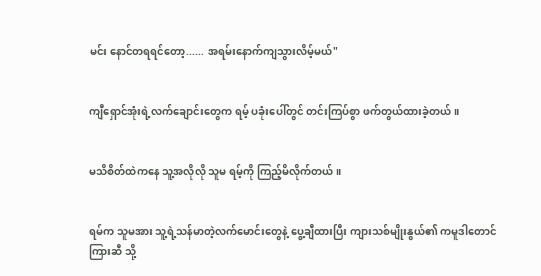မင်း နောင်တရရင်တော့...... အရမ်းနောက်ကျသွားလိမ့်မယ်"


ကျီရှောင်အုံးရဲ့လက်ချောင်းတွေက ရမ့် ပခုံးပေါ်တွင် တင်းကြပ်စွာ ဖက်တွယ်ထားခဲ့တယ်။


မသိစိတ်ထဲကနေ သူ့အလိုလို သူမ ရမ့်ကို ကြည့်မိလိုက်တယ်။


ရမ်က သူမအား သူ့ရဲ့သန်မာတဲ့လက်မောင်းတွေနဲ့ ပွေ့ချီထားပြီး ကျားသစ်မျိုးနွယ်၏ ကမူဒါတောင်ကြားဆီ သို့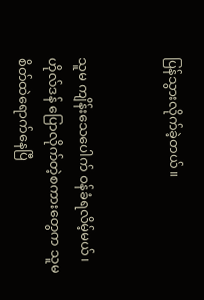ပြန်သွားလိုက်ခဲ့တယ်။


သူမ ကျိန်းသေပေါက် ဝန်ခံရလိမ့်မယ်၊ ဟိုလ်ဒန် ပြောလိုက်တဲ့စကားတွေက သူမ စိတ်ထဲရောက်နေပြီ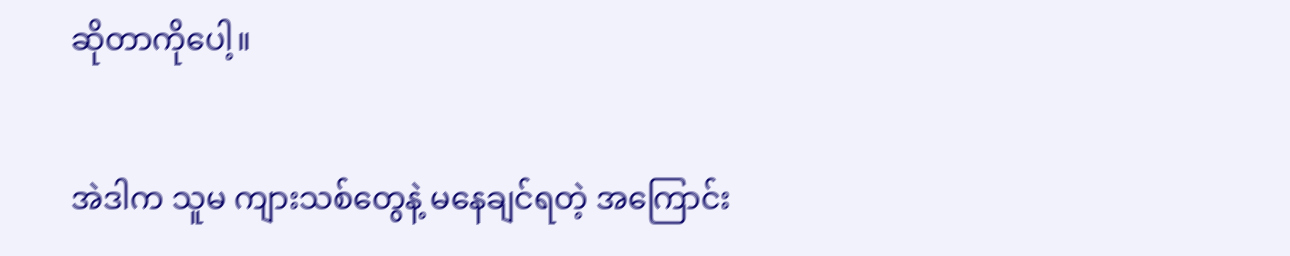ဆိုတာကိုပေါ့။


အဲဒါက သူမ ကျားသစ်တွေနဲ့ မနေချင်ရတဲ့ အကြောင်း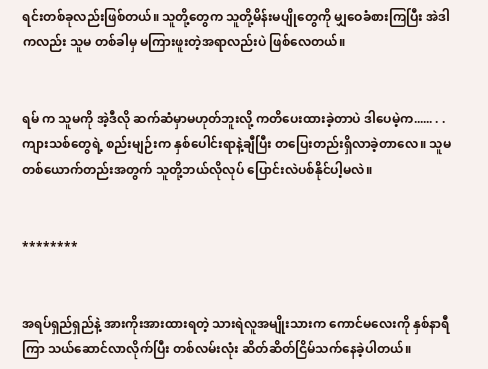ရင်းတစ်ခုလည်းဖြစ်တယ်။ သူတို့တွေက သူတို့မိန်းမပျိုတွေကို မျှဝေခံစားကြပြီး အဲဒါကလည်း သူမ တစ်ခါမှ မကြားဖူးတဲ့အရာလည်းပဲ ဖြစ်လေတယ်။


ရမ် က သူမကို အဲ့ဒီလို ဆက်ဆံမှာမဟုတ်ဘူးလို့ ကတိပေးထားခဲ့တာပဲ ဒါပေမဲ့က...... . . ကျားသစ်တွေရဲ့ စည်းမျဉ်းက နှစ်ပေါင်းရာနဲ့ချီပြီး တပြေးတည်းရှိလာခဲ့တာလေ။ သူမတစ်ယောက်တည်းအတွက် သူတို့ဘယ်လိုလုပ် ပြောင်းလဲပစ်နိုင်ပါ့မလဲ။


********


အရပ်ရှည်ရှည်နဲ့ အားကိုးအားထားရတဲ့ သားရဲလူအမျိုးသားက ကောင်မလေးကို နှစ်နာရီကြာ သယ်ဆောင်လာလိုက်ပြီး တစ်လမ်းလုံး ဆိတ်ဆိတ်ငြိမ်သက်နေခဲ့ပါတယ်။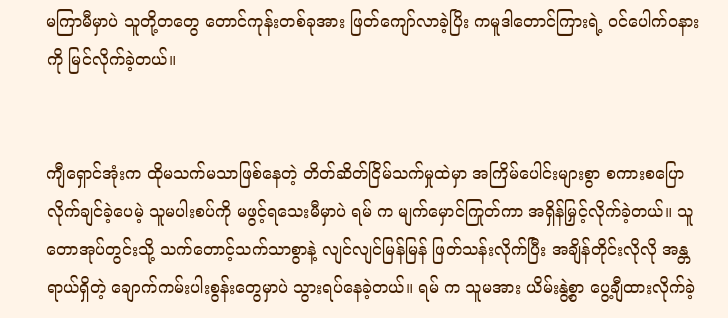မကြာမီမှာပဲ သူတို့တတွေ တောင်ကုန်းတစ်ခုအား ဖြတ်ကျော်လာခဲ့ပြိး ကမူဒါတောင်ကြားရဲ့ ဝင်ပေါက်ဝနားကို မြင်လိုက်ခဲ့တယ်။


ကျီရှောင်အုံးက ထိုမသက်မသာဖြစ်နေတဲ့ တိတ်ဆိတ်ငြိမ်သက်မှုထဲမှာ အကြိမ်ပေါင်းများစွာ စကားစပြောလိုက်ချင်ခဲ့‌ပေမဲ့ သူမပါးစပ်ကို မဖွင့်ရသေးမီမှာပဲ ရမ် က မျက်မှောင်ကြုတ်ကာ အရှိန်မြှင့်လိုက်ခဲ့တယ်။ သူ တောအုပ်တွင်းသို့ သက်တောင့်သက်သာစွာနဲ့ လျင်လျင်မြန်မြန် ဖြတ်သန်းလိုက်ပြီး အချိန်တိုင်းလိုလို အန္တရာယ်ရှိတဲ့ ချောက်ကမ်းပါးစွန်းတွေမှာပဲ သွားရပ်နေခဲ့တယ်။ ရမ် က သူမအား ယိမ်းနွဲ့စွာ ပွေ့ချီထားလိုက်ခဲ့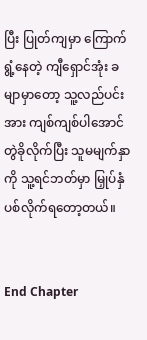ပြီး ပြုတ်ကျမှာ ကြောက်ရွံ့နေတဲ့ ကျီရှောင်အုံး ခမျာမှာတော့ သူ့လည်ပင်းအား ကျစ်ကျစ်ပါအောင် တွဲခိုလိုက်ပြီး သူမမျက်နှာကို သူ့ရင်ဘတ်မှာ မြှုပ်နှံပစ်လိုက်ရတော့တယ်။


End Chapter